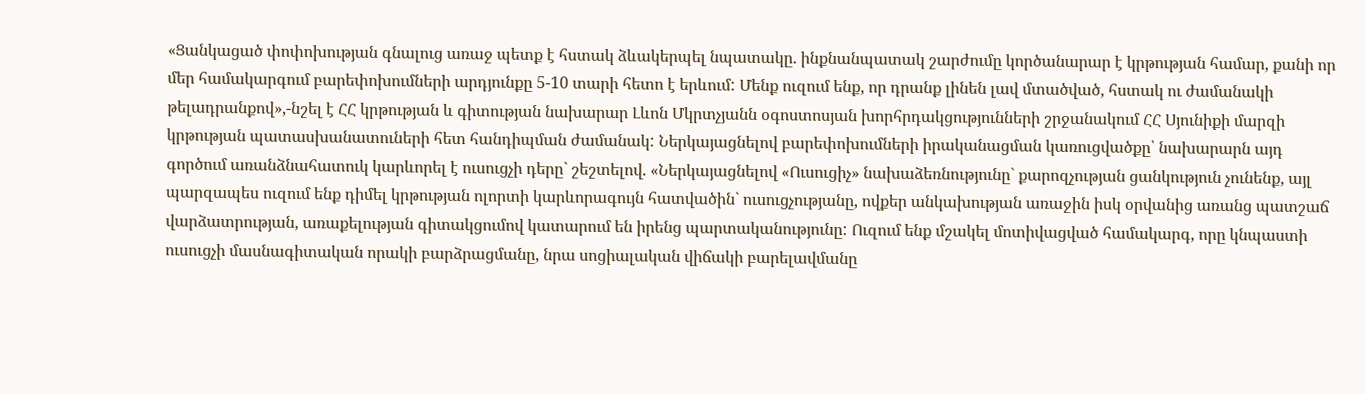«Ցանկացած փոփոխության գնալուց առաջ պետք է հստակ ձևակերպել նպատակը. ինքնանպատակ շարժումը կործանարար է կրթության համար, քանի որ մեր համակարգում բարեփոխումների արդյունքը 5-10 տարի հետո է երևում: Մենք ուզում ենք, որ դրանք լինեն լավ մտածված, հստակ ու ժամանակի թելադրանքով»,-նշել է ՀՀ կրթության և գիտության նախարար Լևոն Մկրտչյանն օգոստոսյան խորհրդակցությունների շրջանակում ՀՀ Սյունիքի մարզի կրթության պատասխանատուների հետ հանդիպման ժամանակ: Ներկայացնելով բարեփոխումների իրականացման կառուցվածքը՝ նախարարն այդ գործում առանձնահատուկ կարևորել է ուսուցչի դերը` շեշտելով. «Ներկայացնելով «Ուսուցիչ» նախաձեռնությունը` քարոզչության ցանկություն չունենք, այլ պարզապես ուզում ենք դիմել կրթության ոլորտի կարևորագույն հատվածին` ուսուցչությանը, ովքեր անկախության առաջին իսկ օրվանից առանց պատշաճ վարձատրության, առաքելության գիտակցումով կատարում են իրենց պարտականությունը: Ուզում ենք մշակել մոտիվացված համակարգ, որը կնպաստի ուսուցչի մասնագիտական որակի բարձրացմանը, նրա սոցիալական վիճակի բարելավմանը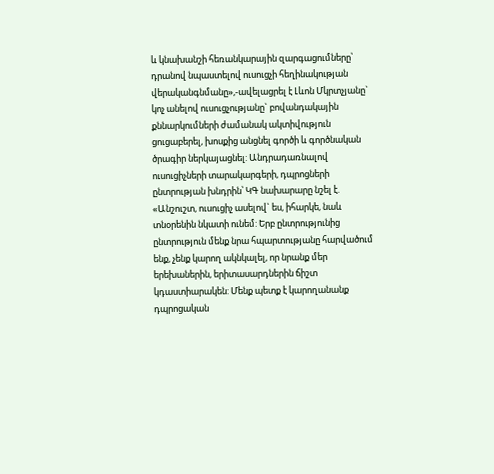և կնախանշի հեռանկարային զարգացումները՝ դրանով նպաստելով ուսուցչի հեղինակության վերականգնմանը»,-ավելացրել է Լևոն Մկրտչյանը` կոչ անելով ուսուցչությանը` բովանդակային քննարկումների ժամանակ ակտիվություն ցուցաբերել, խոսքից անցնել գործի և գործնական ծրագիր ներկայացնել: Անդրադառնալով ուսուցիչների տարակարգերի, դպրոցների ընտրության խնդրին՝ ԿԳ նախարարը նշել է. «Անշուշտ, ուսուցիչ ասելով` ես, իհարկե, նաև տնօրենին նկատի ունեմ: Երբ ընտրությունից ընտրություն մենք նրա հպարտությանը հարվածում ենք, չենք կարող ակնկալել, որ նրանք մեր երեխաներին, երիտասարդներին ճիշտ կդաստիարակեն: Մենք պետք է կարողանանք դպրոցական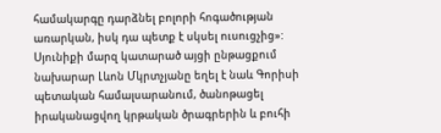համակարգը դարձնել բոլորի հոգածության առարկան, իսկ դա պետք է սկսել ուսուցչից»:
Սյունիքի մարզ կատարած այցի ընթացքում նախարար Լևոն Մկրտչյանը եղել է նաև Գորիսի պետական համալսարանում, ծանոթացել իրականացվող կրթական ծրագրերին և բուհի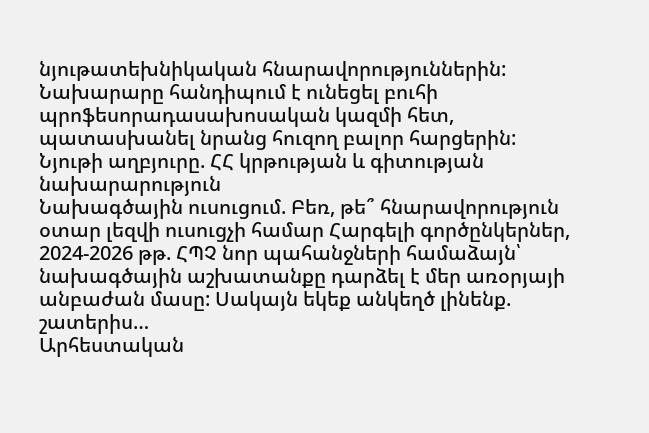նյութատեխնիկական հնարավորություններին: Նախարարը հանդիպում է ունեցել բուհի պրոֆեսորադասախոսական կազմի հետ, պատասխանել նրանց հուզող բալոր հարցերին:
Նյութի աղբյուրը. ՀՀ կրթության և գիտության նախարարություն
Նախագծային ուսուցում. Բեռ, թե՞ հնարավորություն օտար լեզվի ուսուցչի համար Հարգելի գործընկերներ, 2024-2026 թթ. ՀՊՉ նոր պահանջների համաձայն՝ նախագծային աշխատանքը դարձել է մեր առօրյայի անբաժան մասը: Սակայն եկեք անկեղծ լինենք. շատերիս…
Արհեստական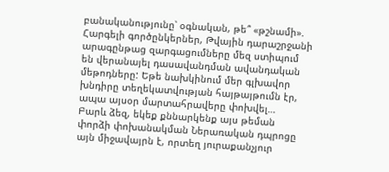բանականությունը՝ օգնական, թե՞ «թշնամի». Հարգելի գործընկերներ, Թվային դարաշրջանի արագընթաց զարգացումները մեզ ստիպում են վերանայել դասավանդման ավանդական մեթոդները: Եթե նախկինում մեր գլխավոր խնդիրը տեղեկատվության հայթայթումն էր, ապա այսօր մարտահրավերը փոխվել…
Բարև ձեզ, եկեք քննարկենք այս թեման փորձի փոխանակման Ներառական դպրոցը այն միջավայրն է, որտեղ յուրաքանչյուր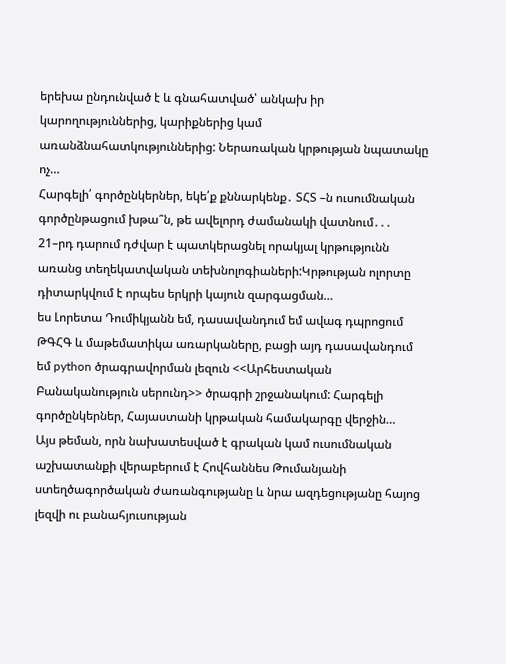երեխա ընդունված է և գնահատված՝ անկախ իր կարողություններից, կարիքներից կամ առանձնահատկություններից: Ներառական կրթության նպատակը ոչ…
Հարգելի՛ գործընկերներ, եկե՛ք քննարկենք․ ՏՀՏ –ն ուսումնական գործընթացում խթա՞ն, թե ավելորդ ժամանակի վատնում․․․ 21–րդ դարում դժվար է պատկերացնել որակյալ կրթությունն առանց տեղեկատվական տեխնոլոգիաների:Կրթության ոլորտը դիտարկվում է որպես երկրի կայուն զարգացման…
ես Լորետա Դումիկյանն եմ, դասավանդում եմ ավագ դպրոցում ԹԳՀԳ և մաթեմատիկա առարկաները, բացի այդ դասավանդում եմ python ծրագրավորման լեզուն <<Արհեստական Բանականություն սերունդ>> ծրագրի շրջանակում: Հարգելի գործընկերներ, Հայաստանի կրթական համակարգը վերջին…
Այս թեման, որն նախատեսված է գրական կամ ուսումնական աշխատանքի վերաբերում է Հովհաննես Թումանյանի ստեղծագործական ժառանգությանը և նրա ազդեցությանը հայոց լեզվի ու բանահյուսության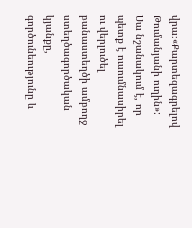վրա։«Քարտեզագրելով Թումանյանի ուղին»: Սա նշանակում է, որ պետք է ուսումնասիրել ու վերլուծել բանաստեղծի ամբողջ ստեղծագործական կյանքը, գործունեությունը և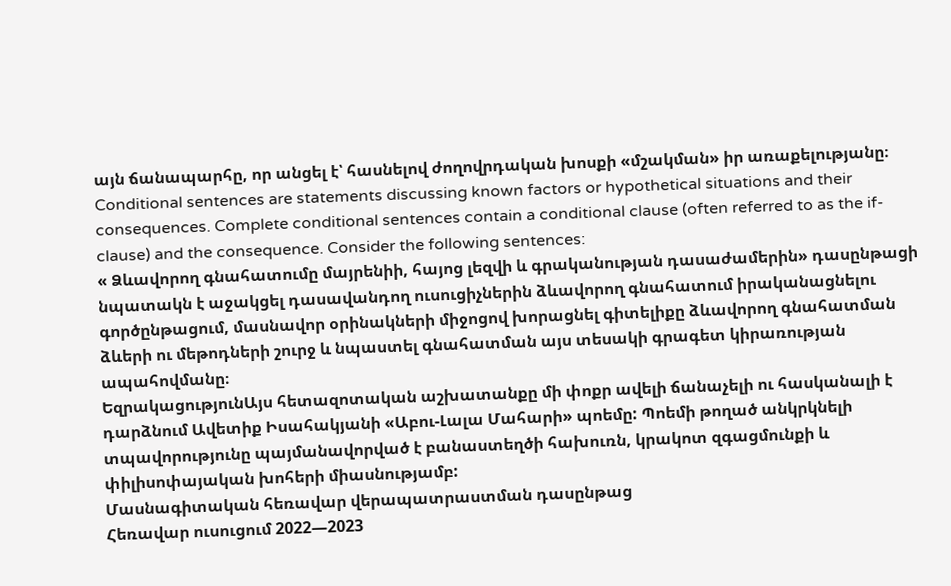այն ճանապարհը, որ անցել է՝ հասնելով ժողովրդական խոսքի «մշակման» իր առաքելությանը։
Conditional sentences are statements discussing known factors or hypothetical situations and their consequences. Complete conditional sentences contain a conditional clause (often referred to as the if-clause) and the consequence. Consider the following sentences:
« Ձևավորող գնահատումը մայրենիի, հայոց լեզվի և գրականության դասաժամերին» դասընթացի նպատակն է աջակցել դասավանդող ուսուցիչներին ձևավորող գնահատում իրականացնելու գործընթացում, մասնավոր օրինակների միջոցով խորացնել գիտելիքը ձևավորող գնահատման ձևերի ու մեթոդների շուրջ և նպաստել գնահատման այս տեսակի գրագետ կիրառության ապահովմանը։
ԵզրակացությունԱյս հետազոտական աշխատանքը մի փոքր ավելի ճանաչելի ու հասկանալի է դարձնում Ավետիք Իսահակյանի «Աբու-Լալա Մահարի» պոեմը: Պոեմի թողած անկրկնելի տպավորությունը պայմանավորված է բանաստեղծի հախուռն, կրակոտ զգացմունքի և փիլիսոփայական խոհերի միասնությամբ:
Մասնագիտական հեռավար վերապատրաստման դասընթաց
Հեռավար ուսուցում 2022—2023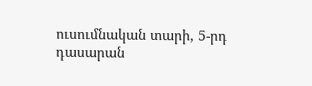ուսումնական տարի, 5-րդ դասարան